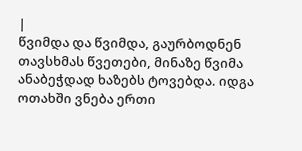|
წვიმდა და წვიმდა, გაურბოდნენ თავსხმას წვეთები, მინაზე წვიმა ანაბეჭდად ხაზებს ტოვებდა. იდგა ოთახში ვნება ერთი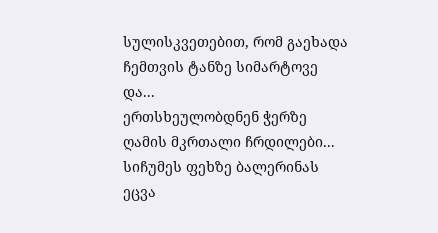სულისკვეთებით, რომ გაეხადა ჩემთვის ტანზე სიმარტოვე და...
ერთსხეულობდნენ ჭერზე ღამის მკრთალი ჩრდილები... სიჩუმეს ფეხზე ბალერინას ეცვა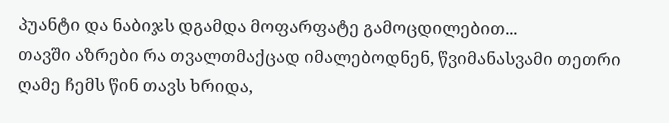პუანტი და ნაბიჯს დგამდა მოფარფატე გამოცდილებით...
თავში აზრები რა თვალთმაქცად იმალებოდნენ, წვიმანასვამი თეთრი ღამე ჩემს წინ თავს ხრიდა,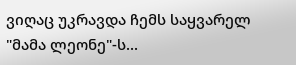ვიღაც უკრავდა ჩემს საყვარელ "მამა ლეონე"-ს...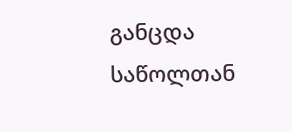განცდა საწოლთან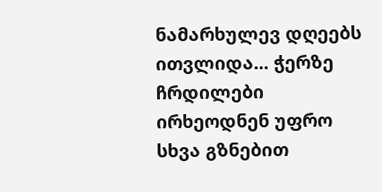ნამარხულევ დღეებს ითვლიდა... ჭერზე ჩრდილები ირხეოდნენ უფრო სხვა გზნებით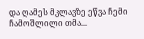და ღამეს მკლავზე ეწვა ჩემი ჩამოშლილი თმა...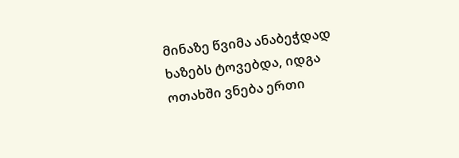მინაზე წვიმა ანაბეჭდად ხაზებს ტოვებდა, იდგა ოთახში ვნება ერთი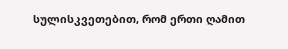სულისკვეთებით, რომ ერთი ღამით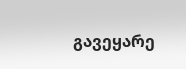გავეყარე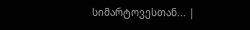სიმარტოვესთან... |